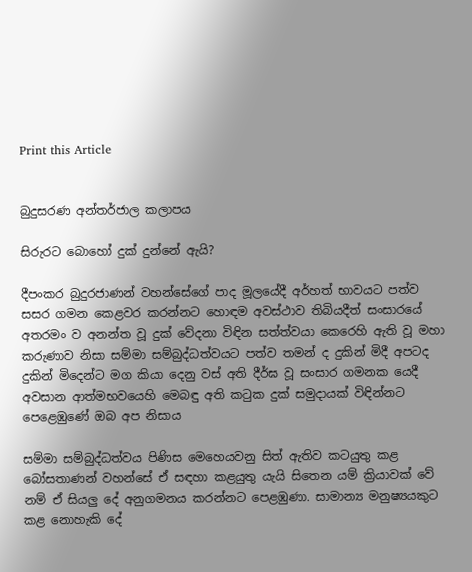Print this Article


බුදුසරණ අන්තර්ජාල කලාපය

සිරුරට බොහෝ දුක් දුන්නේ ඇයි?

දීපංකර බුදුරජාණන් වහන්සේගේ පාද මූලයේදී අර්හත් භාවයට පත්ව සසර ගමන කෙළවර කරන්නට හොඳම අවස්ථාව තිබියදීත් සංසාරයේ අතරමං ව අනන්ත වූ දුක් වේදනා විඳින සත්ත්වයා කෙරෙහි ඇති වූ මහා කරුණාව නිසා සම්මා සම්බුද්ධත්වයට පත්ව තමන් ද දුකින් මිදී අපටද දුකින් මිදෙන්ට මග කියා දෙනු වස් අති දීර්ඝ වූ සංසාර ගමනක යෙදී අවසාන ආත්මභවයෙහි මෙබඳු අති කටුක දුක් සමුදායක් විඳින්නට පෙළෙඹුණේ ඔබ අප නිසාය

සම්මා සම්බුද්ධත්වය පිණිස මෙහෙයවනු සිත් ඇතිව කටයුතු කළ බෝසතාණන් වහන්සේ ඒ සඳහා කළයුතු යැයි සිතෙන යම් ක්‍රියාවක් වේ නම් ඒ සියලු දේ අනුගමනය කරන්නට පෙළඹුණා. සාමාන්‍ය මනුෂ්‍යයකුට කළ නොහැකි දේ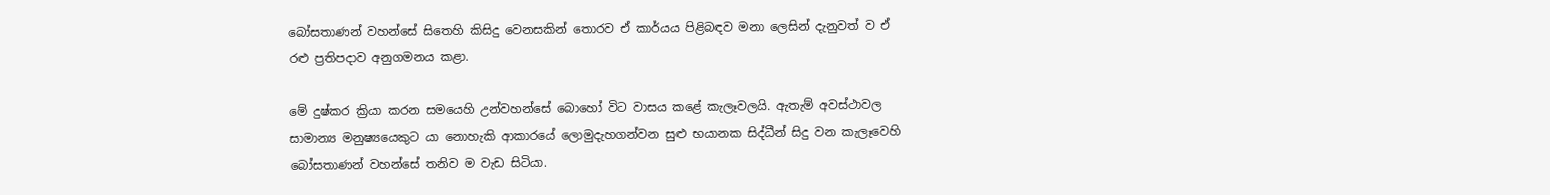බෝසතාණන් වහන්සේ සිතෙහි කිසිදු වෙනසකින් තොරව ඒ කාර්යය පිළිබඳව මනා ලෙසින් දැනුවත් ව ඒ රළු ප්‍රතිපදාව අනුගමනය කළා.

මේ දුෂ්කර ක්‍රියා කරන සමයෙහි උන්වහන්සේ බොහෝ විට වාසය කළේ කැලෑවලයි. ඇතැම් අවස්ථාවල සාමාන්‍ය මනුෂ්‍යයෙකුට යා නොහැකි ආකාරයේ ලොමුදැහගන්වන සුළු භයානක සිද්ධීන් සිදු වන කැලෑවෙහි බෝසතාණන් වහන්සේ තනිව ම වැඩ සිටියා.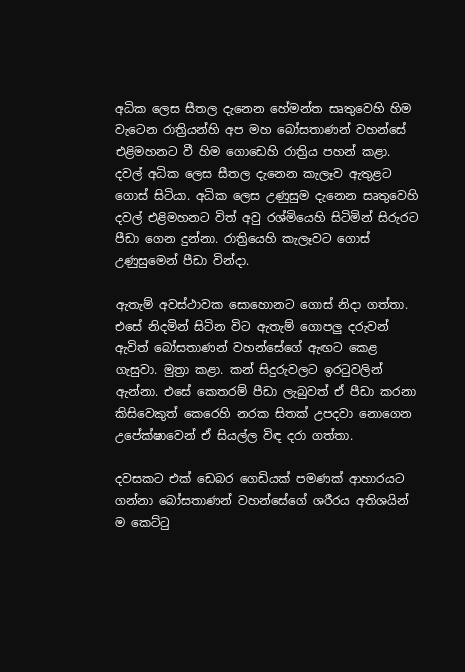අධික ලෙස සීතල දැනෙන හේමන්ත සෘතුවෙහි හිම වැටෙන රාත්‍රියන්හි අප මහ බෝසතාණන් වහන්සේ එළිමහනට වී හිම ගොඩෙහි රාත්‍රිය පහන් කළා. දවල් අධික ලෙස සීතල දැනෙන කැලෑව ඇතුළට ගොස් සිටියා. අධික ලෙස උණුසුම දැනෙන සෘතුවෙහි දවල් එළිමහනට විත් අවු රශ්මියෙහි සිටිමින් සිරුරට පීඩා ගෙන දුන්නා. රාත්‍රියෙහි කැලෑවට ගොස් උණුසුමෙන් පීඩා වින්දා.

ඇතැම් අවස්ථාවක සොහොනට ගොස් නිදා ගත්තා. එසේ නිදමින් සිටින විට ඇතැම් ගොපලු දරුවන් ඇවිත් බෝසතාණන් වහන්සේගේ ඇඟට කෙළ ගැසුවා. මුත්‍රා කළා. කන් සිදුරුවලට ඉරටුවලින් ඇන්නා. එසේ කෙතරම් පීඩා ලැබුවත් ඒ පීඩා කරනා කිසිවෙකුත් කෙරෙහි නරක සිතක් උපදවා නොගෙන උපේක්ෂාවෙන් ඒ සියල්ල විඳ දරා ගත්තා.

දවසකට එක් ඩෙබර ගෙඩියක් පමණක් ආහාරයට ගන්නා බෝසතාණන් වහන්සේගේ ශරීරය අතිශයින් ම කෙට්ටු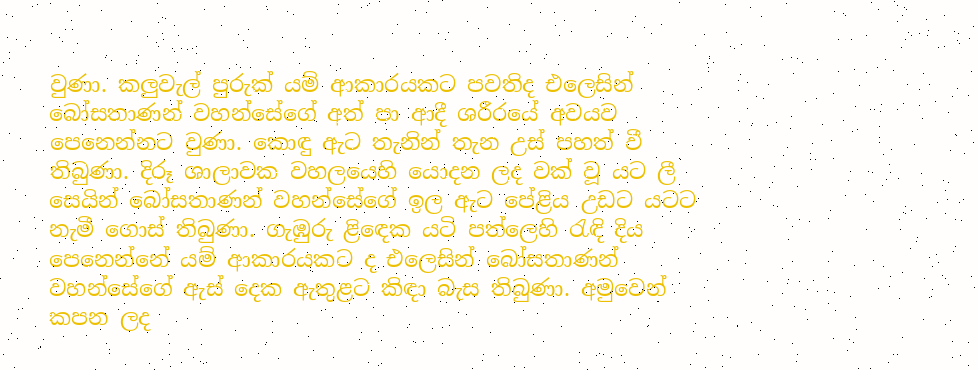වුණා. කලුවැල් පුරුක් යම් ආකාරයකට පවතිද එලෙසින් බෝසතාණන් වහන්සේගේ අත් පා ආදී ශරීරයේ අවයව පෙනෙන්නට වුණා. කොඳු ඇට තැනින් තැන උස් පහත් වී තිබුණා. දිරූ ශාලාවක වහලයෙහි යොදන ලද වක් වූ යට ලී සෙයින් බෝසතාණන් වහන්සේගේ ඉල ඇට පේළිය උඩට යටට නැමී ගොස් තිබුණා. ගැඹුරු ළිඳෙක යටි පත්ලෙහි රැඳි දිය පෙනෙන්නේ යම් ආකාරයකට ද එලෙසින් බෝසතාණන් වහන්සේගේ ඇස් දෙක ඇතුළට කිඳා බැස තිබුණා. අමුවෙන් කපන ලද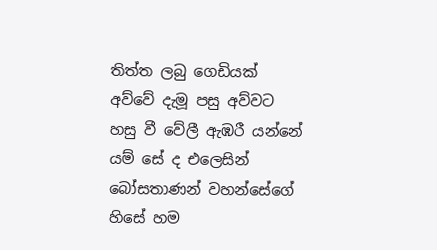තිත්ත ලබු ගෙඩියක් අව්වේ දැමූ පසු අව්වට හසු වී වේලී ඇඹරී යන්නේ යම් සේ ද එලෙසින් බෝසතාණන් වහන්සේගේ හිසේ හම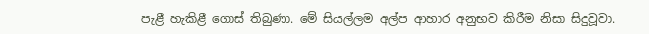පැළී හැකිළී ගොස් තිබුණා. මේ සියල්ලම අල්ප ආහාර අනුභව කිරීම නිසා සිදුවූවා.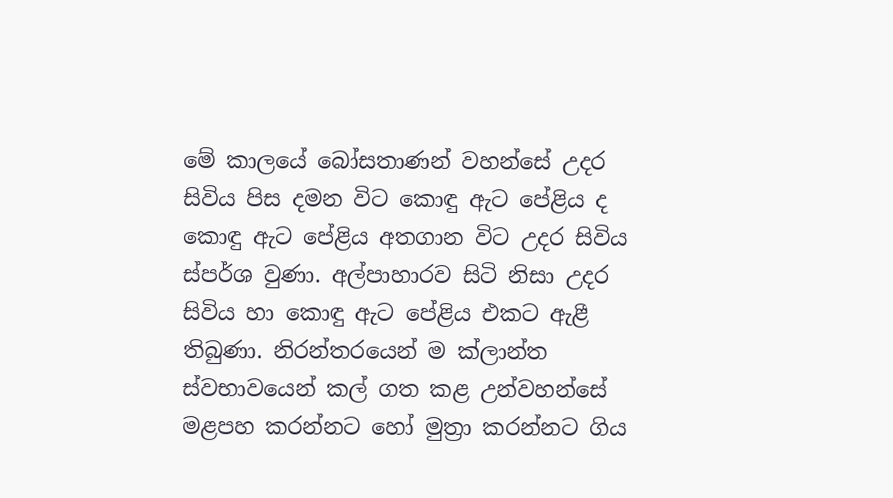මේ කාලයේ බෝසතාණන් වහන්සේ උදර සිවිය පිස දමන විට කොඳු ඇට පේළිය ද කොඳු ඇට පේළිය අතගාන විට උදර සිවිය ස්පර්ශ වුණා. අල්පාහාරව සිටි නිසා උදර සිවිය හා කොඳු ඇට පේළිය එකට ඇළී තිබුණා. නිරන්තරයෙන් ම ක්ලාන්ත ස්වභාවයෙන් කල් ගත කළ උන්වහන්සේ මළපහ කරන්නට හෝ මුත්‍රා කරන්නට ගිය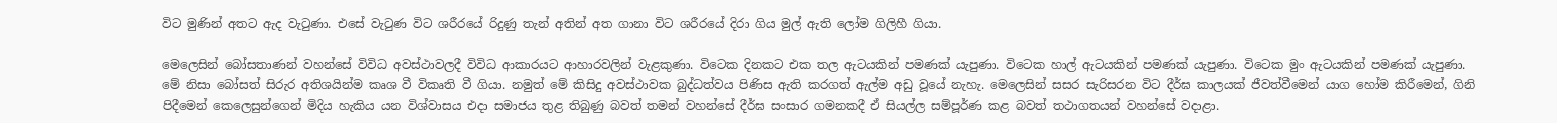විට මුණින් අතට ඇද වැටුණා. එසේ වැටුණ විට ශරීරයේ රිදුණු තැන් අතින් අත ගානා විට ශරීරයේ දිරා ගිය මුල් ඇති ලෝම ගිලිහී ගියා.

මෙලෙසින් බෝසතාණන් වහන්සේ විවිධ අවස්ථාවලදී විවිධ ආකාරයට ආහාරවලින් වැළකුණා. විටෙක දිනකට එක තල ඇටයකින් පමණක් යැපුණා. විටෙක හාල් ඇටයකින් පමණක් යැපුණා. විටෙක මුං ඇටයකින් පමණක් යැපුණා. මේ නිසා බෝසත් සිරුර අතිශයින්ම කෘශ වී විකෘති වී ගියා. නමුත් මේ කිසිදු අවස්ථාවක බුද්ධත්වය පිණිස ඇති කරගත් ඇල්ම අඩු වූයේ නැහැ. මෙලෙසින් සසර සැරිසරන විට දීර්ඝ කාලයක් ජීවත්වීමෙන් යාග හෝම කිරීමෙන්, ගිනි පිදීමෙන් කෙලෙසුන්ගෙන් මිදිය හැකිය යන විශ්වාසය එදා සමාජය තුළ තිබුණු බවත් තමන් වහන්සේ දීර්ඝ සංසාර ගමනකදී ඒ සියල්ල සම්පූර්ණ කළ බවත් තථාගතයන් වහන්සේ වදාළා.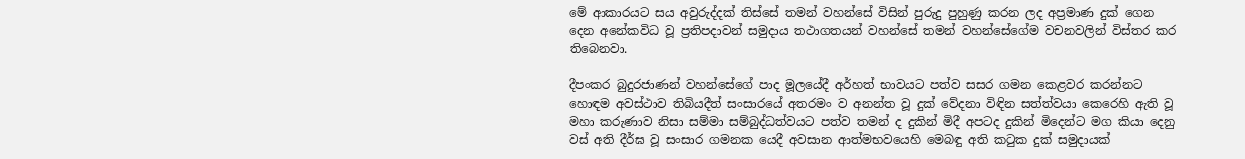මේ ආකාරයට සය අවුරුද්දක් තිස්සේ තමන් වහන්සේ විසින් පුරුදු පුහුණු කරන ලද අප්‍රමාණ දුක් ගෙන දෙන අනේකවිධ වූ ප්‍රතිපදාවන් සමුදාය තථාගතයන් වහන්සේ තමන් වහන්සේගේම වචනවලින් විස්තර කර තිබෙනවා.

දීපංකර බුදුරජාණන් වහන්සේගේ පාද මූලයේදී අර්හත් භාවයට පත්ව සසර ගමන කෙළවර කරන්නට හොඳම අවස්ථාව තිබියදීත් සංසාරයේ අතරමං ව අනන්ත වූ දුක් වේදනා විඳින සත්ත්වයා කෙරෙහි ඇති වූ මහා කරුණාව නිසා සම්මා සම්බුද්ධත්වයට පත්ව තමන් ද දුකින් මිදී අපටද දුකින් මිදෙන්ට මග කියා දෙනු වස් අති දීර්ඝ වූ සංසාර ගමනක යෙදී අවසාන ආත්මභවයෙහි මෙබඳු අති කටුක දුක් සමුදායක්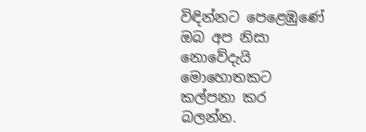විඳින්නට පෙළෙඹුණේ ඔබ අප නිසා නොවේදැයි මොහොතකට කල්පනා කර බලන්න.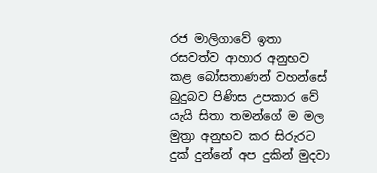රජ මාලිගාවේ ඉතා රසවත්ව ආහාර අනුභව කළ බෝසතාණන් වහන්සේ බුදුබව පිණිස උපකාර වේ යැයි සිතා තමන්ගේ ම මල මුත්‍රා අනුභව කර සිරුරට දුක් දුන්නේ අප දුකින් මුදවා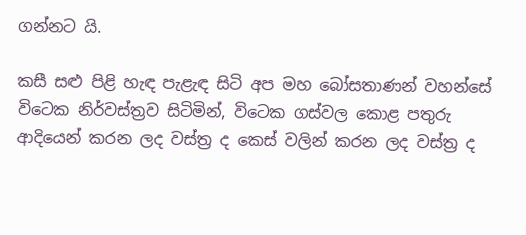ගන්නට යි.

කසී සළු පිළි හැඳ පැළැඳ සිටි අප මහ බෝසතාණන් වහන්සේ විටෙක නිර්වස්ත්‍රව සිටිමින්, විටෙක ගස්වල කොළ පතුරු ආදියෙන් කරන ලද වස්ත්‍ර ද කෙස් වලින් කරන ලද වස්ත්‍ර ද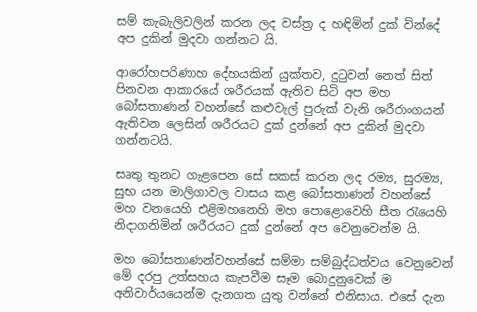සම් කැබැලිවලින් කරන ලද වස්ත්‍ර ද හඳිමින් දුක් වින්දේ අප දුකින් මුදවා ගන්නට යි.

ආරෝහපරිණාහ දේහයකින් යුක්තව, දුටුවන් නෙත් සිත් පිනවන ආකාරයේ ශරීරයක් ඇතිව සිටි අප මහ බෝසතාණන් වහන්සේ කළුවැල් පුරුක් වැනි ශරීරාංගයන් ඇතිවන ලෙසින් ශරීරයට දුක් දුන්නේ අප දුකින් මුදවා ගන්නටයි.

සෘතු තුනට ගැළපෙන සේ සකස් කරන ලද රම්‍ය, සුරම්‍ය, සුභ යන මාලිගාවල වාසය කළ බෝසතාණන් වහන්සේ මහ වනයෙහි එළිමහනෙහි මහ පොළොවෙහි සීත රැයෙහි නිදාගනිමින් ශරීරයට දුක් දුන්නේ අප වෙනුවෙන්ම යි.

මහ බෝසතාණන්වහන්සේ සම්මා සම්බුද්ධත්වය වෙනුවෙන් මේ දරපු උත්සහය කැපවීම සෑම බොදුනුවෙක් ම අනිවාර්යයෙන්ම දැනගත යුතු වන්නේ එනිසාය. එසේ දැන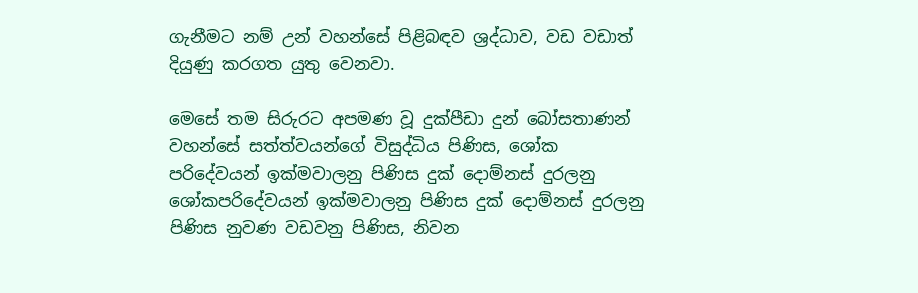ගැනීමට නම් උන් වහන්සේ පිළිබඳව ශ්‍රද්ධාව, වඩ වඩාත් දියුණු කරගත යුතු වෙනවා.

මෙසේ තම සිරුරට අපමණ වූ දුක්පීඩා දුන් බෝසතාණන් වහන්සේ සත්ත්වයන්ගේ විසුද්ධිය පිණිස, ශෝක පරිදේවයන් ඉක්මවාලනු පිණිස දුක් දොම්නස් දුරලනු ශෝකපරිදේවයන් ඉක්මවාලනු පිණිස දුක් දොම්නස් දුරලනු පිණිස නුවණ වඩවනු පිණිස, නිවන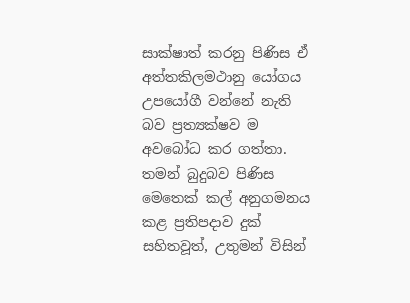සාක්ෂාත් කරනු පිණිස ඒ අත්තකිලමථානු යෝගය උපයෝගී වන්නේ නැති බව ප්‍රත්‍යක්ෂව ම අවබෝධ කර ගත්තා. තමන් බුදුබව පිණිස මෙතෙක් කල් අනුගමනය කළ ප්‍රතිපදාව දුක් සහිතවූත්, උතුමන් විසින්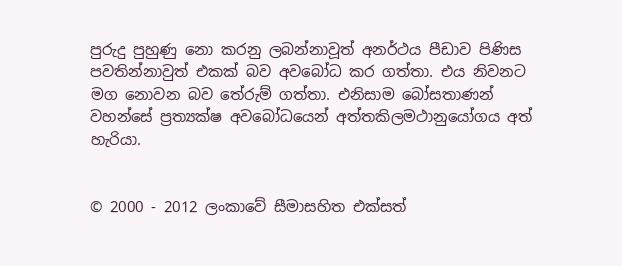පුරුදු පුහුණු නො කරනු ලබන්නාවූත් අනර්ථය පීඩාව පිණිස පවතින්නාවුත් එකක් බව අවබෝධ කර ගත්තා. එය නිවනට මග නොවන බව තේරුම් ගත්තා. එනිසාම බෝසතාණන් වහන්සේ ප්‍රත්‍යක්ෂ අවබෝධයෙන් අත්තකිලමථානුයෝගය අත් හැරියා.


© 2000 - 2012 ලංකාවේ සීමාසහිත එක්සත්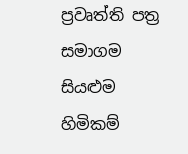ප්‍රවෘත්ති පත්‍ර සමාගම
සියළුම හිමිකම්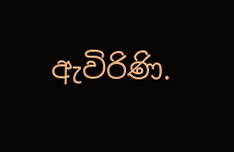ඇවිරිණි.